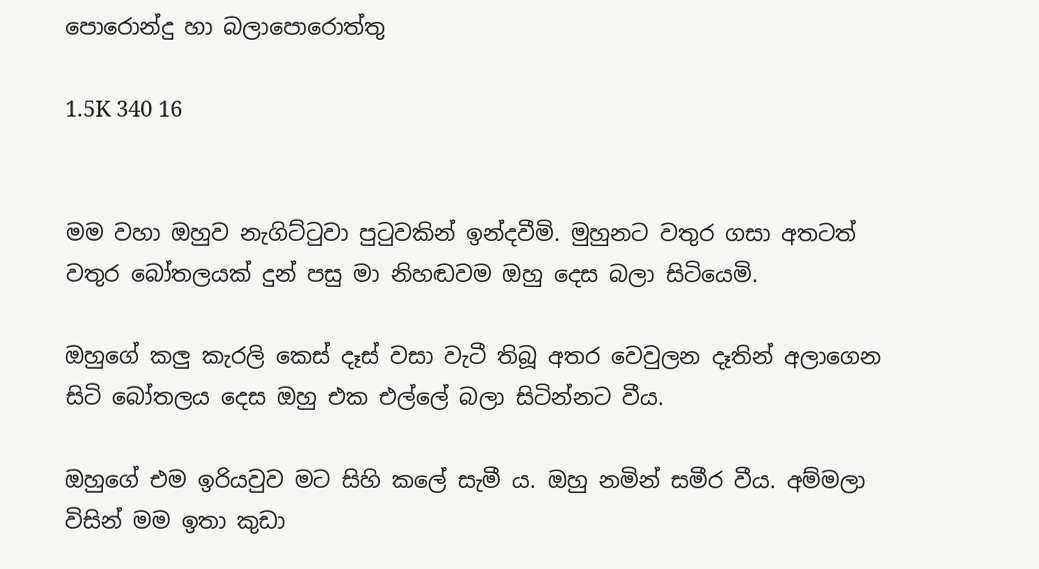පොරොන්දු හා බලාපොරොත්තු

1.5K 340 16


මම වහා ඔහුව නැගිට්ටුවා පුටුවකින් ඉන්දවීමි. මුහුනට වතුර ගසා අතටත් වතුර බෝතලයක් දුන් පසු මා නිහඬවම ඔහු දෙස බලා සිටියෙමි.

ඔහුගේ කලු කැරලි කෙස් දෑස් වසා වැටී තිබූ අතර වෙවුලන දෑතින් අලාගෙන සිටි බෝතලය දෙස ඔහු එක එල්ලේ බලා සිටින්නට වීය.

ඔහුගේ එම ඉරියවුව මට සිහි කලේ සැමී ය. ඔහු නමින් සමීර වීය. අම්මලා විසින් මම ඉතා කුඩා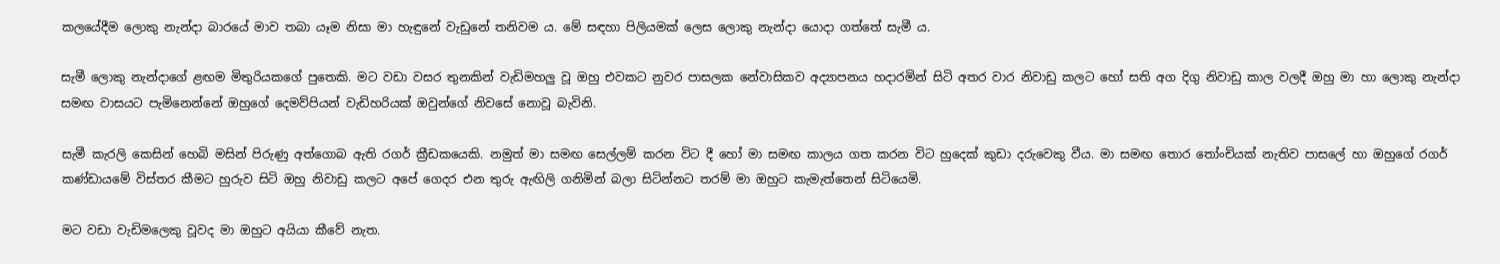කලයේදීම ලොකු නැන්දා බාරයේ මාව තබා යෑම නිසා මා හැඳුනේ වැඩුනේ තනිවම ය. මේ සඳහා පිලියමක් ලෙස ලොකු නැන්දා යොදා ගත්තේ සැමී ය.

සැමී ලොකු නැන්දාගේ ළඟම මිතුරියකගේ පුතෙකි. මට වඩා වසර තුනකින් වැඩිමහලු වූ ඔහු එවකට නුවර පාසලක නේවාසිකව අද්‍යාපනය හදාරමින් සිටි අතර වාර නිවාඩු කලට හෝ සති අග දිගු නිවාඩු කාල වලදී ඔහු මා හා ලොකු නැන්දා සමඟ වාසයට පැමිනෙන්නේ ඔහුගේ දෙමව්පියන් වැඩිහරියක් ඔවුන්ගේ නිවසේ නොවූ බැවිනි.

සැමී කැරලි කෙසින් හෙබි මසින් පිරුණු අත්ගොබ ඇති රගර් ක්‍රීඩකයෙකි. නමුත් මා සමඟ සෙල්ලම් කරන විට දී හෝ මා සමඟ කාලය ගත කරන විට හුදෙක් කුඩා දරුවෙකු වීය. මා සමඟ තොර තෝංචියක් නැතිව පාසලේ හා ඔහුගේ රගර් කණ්ඩායමේ විස්තර කීමට හුරුව සිටි ඔහු නිවාඩු කලට අපේ ගෙදර එන තුරු ඇඟිලි ගනිමින් බලා සිටින්නට තරම් මා ඔහුට කැමැත්තෙන් සිටියෙමි.

මට වඩා වැඩිමලෙකු වූවද මා ඔහුට අයියා කීවේ නැත.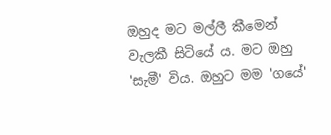ඔහුද මට මල්ලී කීමෙන් වැලකී සිටියේ ය. මට ඔහු 'සැමී' විය. ඔහුට මම 'ගයේ'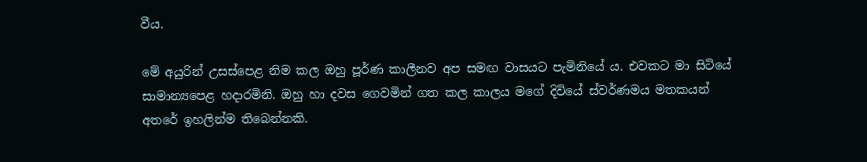වීය.

මේ අයුරින් උසස්පෙළ නිම කල ඔහු පූර්ණ කාලීනව අප සමඟ වාසයට පැමිනියේ ය. එවකට මා සිටියේ සාමාන්‍යපෙළ හදාරමිනි. ඔහු හා දවස ගෙවමින් ගත කල කාලය මගේ දිවියේ ස්වර්ණමය මතකයන් අතරේ ඉහලින්ම තිබෙන්නකි.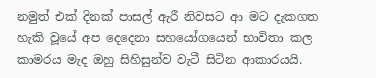නමුත් එක් දිනක් පාසල් ඇරී නිවසට ආ මට දැකගත හැකි වූයේ අප දෙදෙනා සහයෝගයෙන් භාවිතා කල කාමරය මැද ඔහු සිහිසුන්ව වැටී සිටින ආකාරයයි.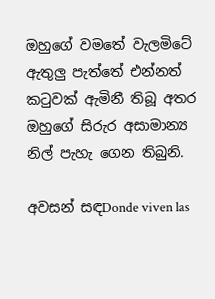ඔහුගේ වමතේ වැලමිටේ ඇතුලු පැත්තේ එන්නත් කටුවක් ඇමිනී තිබූ අතර ඔහුගේ සිරුර අසාමාන්‍ය නිල් පැහැ ගෙන තිබුනි.

අවසන් සඳDonde viven las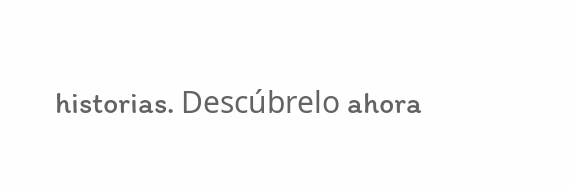historias. Descúbrelo ahora